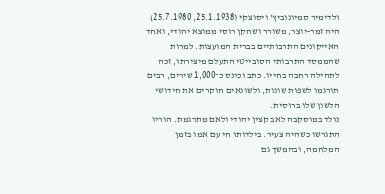ולדימיר סמיונוביץ' ויסוצקי (25.1.1938, 25.7.1980) היה זמר-יוצר, משורר ושחקן רוסי ממוצא יהודי, ואחד האייקונים התרבותיים בברית המועצות. למרות שהממסד התרבותי הסובייטי התעלם מיצירתו, זכה לתהילה רחבה בחייו. כתב וכינס כ־1,000 שירים, רבים תורגמו לשפות שונות, ולשונאים חוקרים את חידושי הלשון שלו ברוסית.
נולד במוסקבה לאב קצין יהודי ולאם מתרגמת. הוריו התגרשו כשהיה צעיר. בילדותו חי עם אמו בזמן המלחמה, ובהמשך גם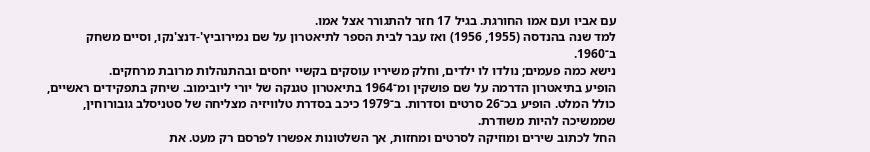עם אביו ועם אמו החורגת. בגיל 17 חזר להתגורר אצל אמו.
למד שנה בהנדסה (1955, 1956) ואז עבר לבית הספר לתיאטרון על שם נמירוביץ'-דנצ'נקו, וסיים משחק ב־1960.
נישא כמה פעמים; נולדו לו ילדים, וחלק משיריו עוסקים בקשיי יחסים ובהתנהלות מרובת מרחקים.
הופיע בתיאטרון הדרמה על שם פושקין ומ־1964 בתיאטרון טגנקה של יורי ליובימוב. שיחק בתפקידים ראשיים, כולל המלט. הופיע בכ־26 סרטים וסדרות. ב־1979 כיכב בסדרת טלוויזיה מצליחה של סטניסלב גובורוחין, שממשיכה להיות משודרת.
החל לכתוב שירים ומוזיקה לסרטים ומחזות, אך השלטונות אפשרו לפרסם רק מעט. את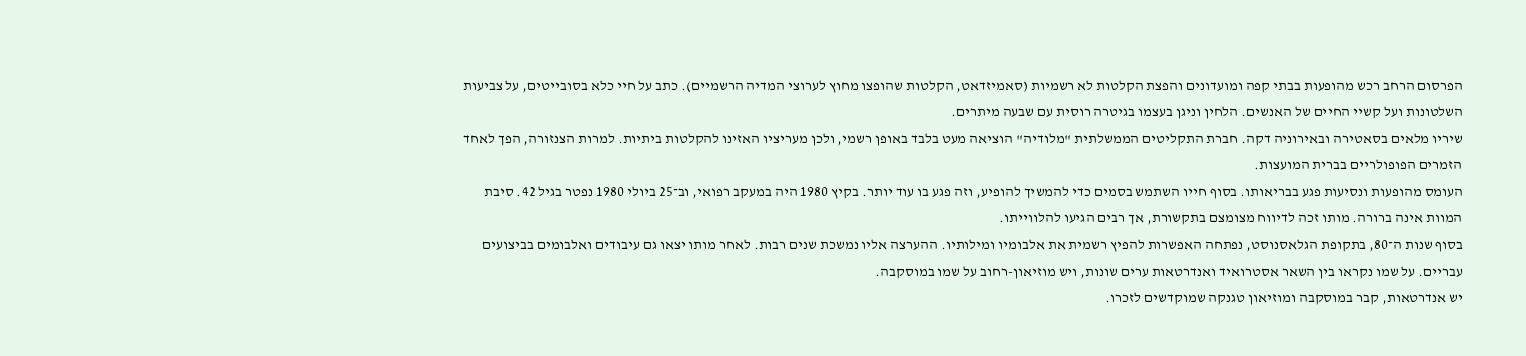הפרסום הרחב רכש מהופעות בבתי קפה ומועדונים והפצת הקלטות לא רשמיות (סאמיזדאט, הקלטות שהופצו מחוץ לערוצי המדיה הרשמיים). כתב על חיי כלא בסובייטים, על צביעות השלטונות ועל קשיי החיים של האנשים. הלחין וניגן בעצמו בגיטרה רוסית עם שבעה מיתרים.
שיריו מלאים בסאטירה ובאירוניה דקה. חברת התקליטים הממשלתית "מלודיה" הוציאה מעט בלבד באופן רשמי, ולכן מעריציו האזינו להקלטות ביתיות. למרות הצנזורה, הפך לאחד הזמרים הפופולריים בברית המועצות.
העומס מהופעות ונסיעות פגע בבריאותו. בסוף חייו השתמש בסמים כדי להמשיך להופיע, וזה פגע בו עוד יותר. בקיץ 1980 היה במעקב רפואי, וב־25 ביולי 1980 נפטר בגיל 42. סיבת המוות אינה ברורה. מותו זכה לדיווח מצומצם בתקשורת, אך רבים הגיעו להלווייתו.
בסוף שנות ה־80, בתקופת הגלאסנוסט, נפתחה האפשרות להפיץ רשמית את אלבומיו ומילותיו. ההערצה אליו נמשכת שנים רבות. לאחר מותו יצאו גם עיבודים ואלבומים בביצועים עבריים. על שמו נקראו בין השאר אסטרואיד ואנדרטאות ערים שונות, ויש מוזיאון-רחוב על שמו במוסקבה.
יש אנדרטאות, קבר במוסקבה ומוזיאון טגנקה שמוקדשים לזכרו.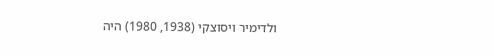ולדימיר ויסוצקי (1938, 1980) היה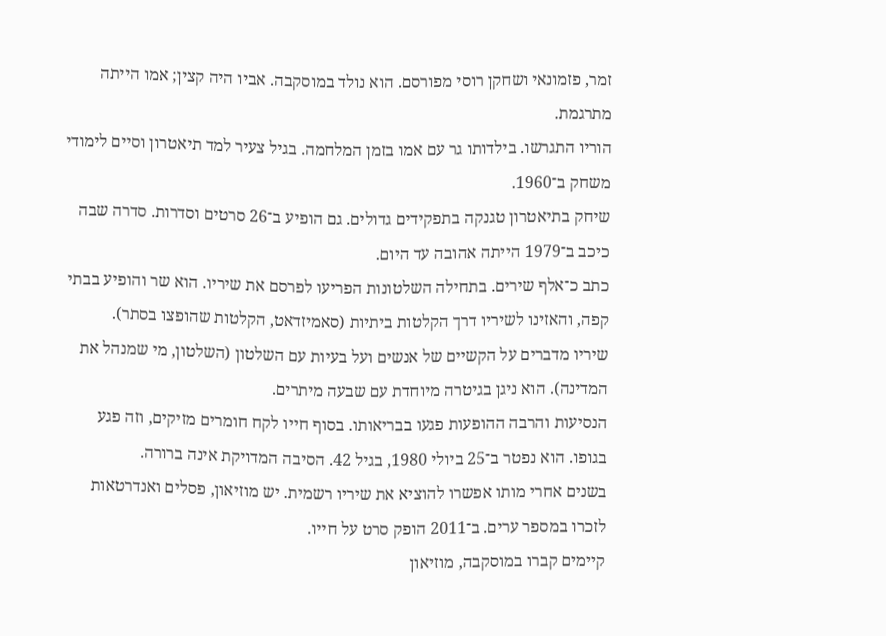זמר, פזמונאי ושחקן רוסי מפורסם. הוא נולד במוסקבה. אביו היה קצין; אמו הייתה מתרגמת.
הוריו התגרשו. בילדותו גר עם אמו בזמן המלחמה. בגיל צעיר למד תיאטרון וסיים לימודי משחק ב־1960.
שיחק בתיאטרון טגנקה בתפקידים גדולים. גם הופיע ב־26 סרטים וסדרות. סדרה שבה כיכב ב־1979 הייתה אהובה עד היום.
כתב כ־אלף שירים. בתחילה השלטונות הפריעו לפרסם את שיריו. הוא שר והופיע בבתי קפה, והאזינו לשיריו דרך הקלטות ביתיות (סאמיזדאט, הקלטות שהופצו בסתר).
שיריו מדברים על הקשיים של אנשים ועל בעיות עם השלטון (השלטון, מי שמנהל את המדינה). הוא ניגן בגיטרה מיוחדת עם שבעה מיתרים.
הנסיעות והרבה ההופעות פגעו בבריאותו. בסוף חייו לקח חומרים מזיקים, וזה פגע בגופו. הוא נפטר ב־25 ביולי 1980, בגיל 42. הסיבה המדויקת אינה ברורה.
בשנים אחרי מותו אפשרו להוציא את שיריו רשמית. יש מוזיאון, פסלים ואנדרטאות לזכרו במספר ערים. ב־2011 הופק סרט על חייו.
קיימים קברו במוסקבה, מוזיאון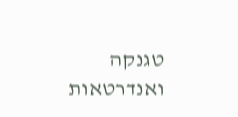טגנקה ואנדרטאות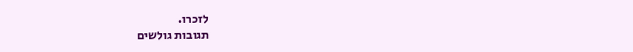לזכרו.
תגובות גולשים